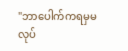"ဘာပေါက်ကရမှမလုပ်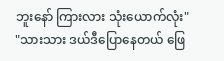ဘူးနော် ကြားလား သုံးယောက်လုံး"
"သားသား ဒယ်ဒီပြောနေတယ် ဖြေ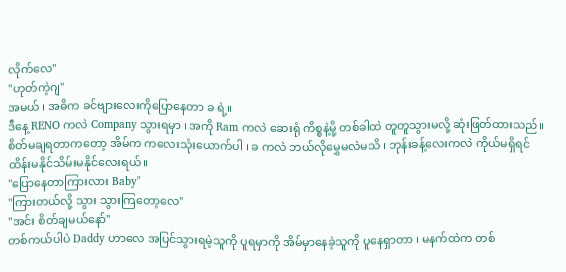လိုက်လေ"
"ဟုတ်ကဲ့ဂျ"
အမယ် ၊ အဓိက ခင်ဗျားလေးကိုပြောနေတာ ခ ရဲ့။
ဒီနေ့ RENO ကလဲ Company သွားရမှာ ၊ အကို Ram ကလဲ ဆေးရုံ ကိစ္စနဲ့မို့ တစ်ခါထဲ တူတူသွားမလို့ ဆုံးဖြတ်ထားသည်။စိတ်မချရတာကတော့ အိမ်က ကလေးသုံးယောက်ပါ ၊ ခ ကလဲ ဘယ်လိုမွှေမလဲမသိ ၊ ဘုန်းခန့်လေးကလဲ ကိုယ်မရှိရင် ထိန်းမနိုင်သိမ်းမနိုင်လေးရယ်။
"ပြောနေတာကြားလား Baby"
"ကြားတယ်လို့ သွား သွားကြတော့လေ"
"အင်း စိတ်ချမယ်နော်"
တစ်ကယ်ပါပဲ Daddy ဟာလေ အပြင်သွားရမဲ့သူကို ပူရမှာကို အိမ်မှာနေခဲ့သူကို ပူနေရှာတာ ၊ မနက်ထဲက တစ်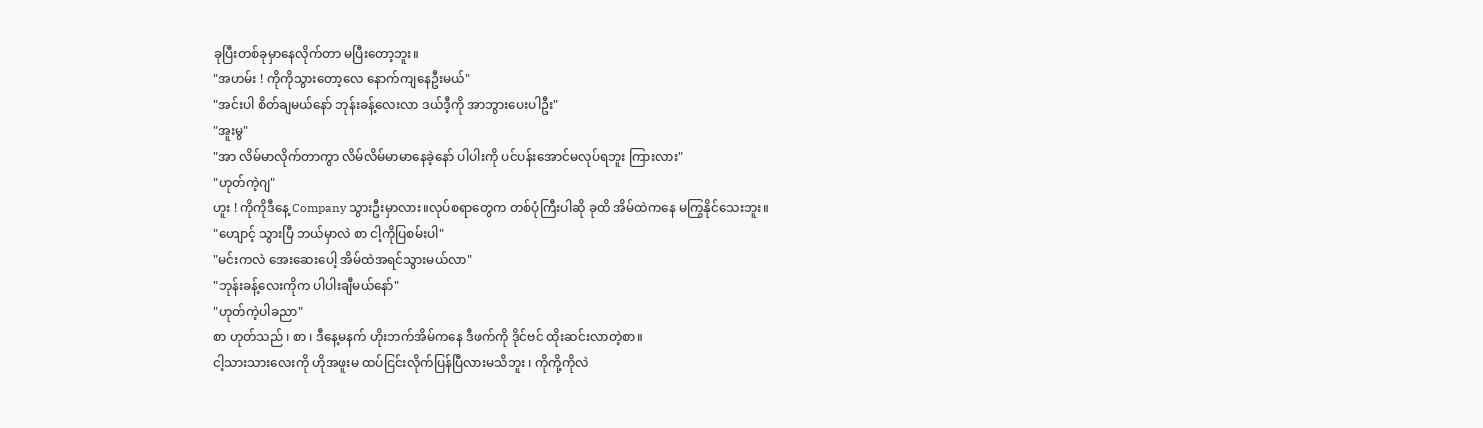ခုပြီးတစ်ခုမှာနေလိုက်တာ မပြီးတော့ဘူး။
"အဟမ်း ! ကိုကိုသွားတော့လေ နောက်ကျနေဦးမယ်"
"အင်းပါ စိတ်ချမယ်နော် ဘုန်းခန့်လေးလာ ဒယ်ဒီ့ကို အာဘွားပေးပါဦး"
"အူးမွ"
"အာ လိမ်မာလိုက်တာကွာ လိမ်လိမ်မာမာနေခဲ့နော် ပါပါးကို ပင်ပန်းအောင်မလုပ်ရဘူး ကြားလား"
"ဟုတ်ကဲ့ဂျ"
ဟူး ! ကိုကိုဒီနေ့ Company သွားဦးမှာလား။လုပ်စရာတွေက တစ်ပုံကြီးပါဆို ခုထိ အိမ်ထဲကနေ မကြွနိုင်သေးဘူး။
"ဟျောင့် သွားပြီ ဘယ်မှာလဲ စာ ငါ့ကိုပြစမ်းပါ"
"မင်းကလဲ အေးဆေးပေါ့ အိမ်ထဲအရင်သွားမယ်လာ"
"ဘုန်းခန့်လေးကိုက ပါပါးချီမယ်နော်"
"ဟုတ်ကဲ့ပါခညာ"
စာ ဟုတ်သည် ၊ စာ ၊ ဒီနေ့မနက် ဟိုးဘက်အိမ်ကနေ ဒီဖက်ကို ဒိုင်ဗင် ထိုးဆင်းလာတဲ့စာ။
ငါ့သားသားလေးကို ဟိုအဖူးမ ထပ်ငြင်းလိုက်ပြန်ပြီလားမသိဘူး ၊ ကိုကို့ကိုလဲ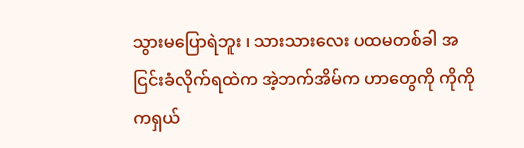သွားမပြောရဲဘူး ၊ သားသားလေး ပထမတစ်ခါ အငြင်းခံလိုက်ရထဲက အဲ့ဘက်အိမ်က ဟာတွေကို ကိုကိုကရှယ်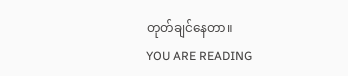တုတ်ချင်နေတာ။
YOU ARE READING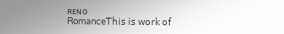ʀᴇɴᴏ
Romance𝖳𝗁𝗂𝗌 𝗂𝗌 𝗐𝗈𝗋𝗄 𝗈𝖿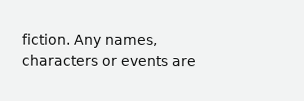𝖿𝗂𝖼𝗍𝗂𝗈𝗇. 𝖠𝗇𝗒 𝗇𝖺𝗆𝖾𝗌, 𝖼𝗁𝖺𝗋𝖺𝖼𝗍𝖾𝗋𝗌 𝗈𝗋 𝖾𝗏𝖾𝗇𝗍𝗌 𝖺𝗋𝖾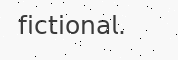𝖿𝗂𝖼𝗍𝗂𝗈𝗇𝖺𝗅.